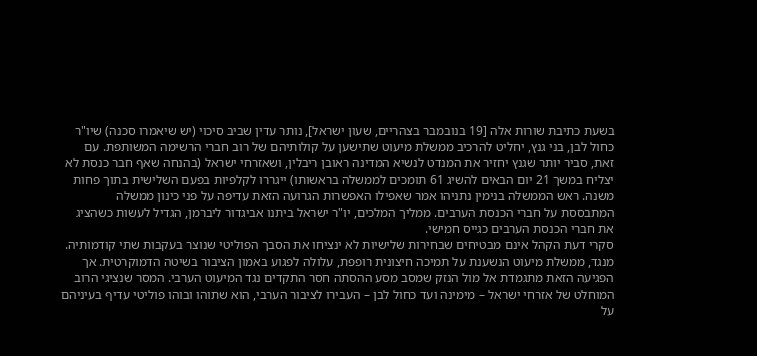בשעת כתיבת שורות אלה [19 בנובמבר בצהריים, שעון ישראל], נותר עדין שביב סיכוי (יש שיאמרו סכנה) שיו"ר כחול לבן, בני גנץ, יחליט להרכיב ממשלת מיעוט שתישען על קולותיהם של רוב חברי הרשימה המשותפת. עם זאת, סביר יותר שגנץ יחזיר את המנדט לנשיא המדינה ראובן ריבלין, ושאזרחי ישראל (בהנחה שאף חבר כנסת לא יצליח במשך 21 יום הבאים להשיג 61 תומכים לממשלה בראשותו) ייגררו לקלפיות בפעם השלישית בתוך פחות משנה. ראש הממשלה בנימין נתניהו אמר שאפילו האפשרות הגרועה הזאת עדיפה על פני כינון ממשלה המתבססת על חברי הכנסת הערבים. ממליך המלכים, יו"ר ישראל ביתנו אביגדור ליברמן, הגדיל לעשות כשהציג את חברי הכנסת הערבים כגייס חמישי.
סקרי דעת הקהל אינם מבטיחים שבחירות שלישיות לא ינציחו את הסבך הפוליטי שנוצר בעקבות שתי קודמותיה. מנגד, ממשלת מיעוט הנשענת על תמיכה חיצונית רופפת, עלולה לפגוע באמון הציבור בשיטה הדמוקרטית. אך הפגיעה הזאת מתגמדת אל מול הנזק שמסב מסע ההסתה חסר התקדים נגד המיעוט הערבי. המסר שנציגי הרוב המוחלט של אזרחי ישראל – מימינה ועד כחול לבן – העבירו לציבור הערבי, הוא שתוהו ובוהו פוליטי עדיף בעיניהם על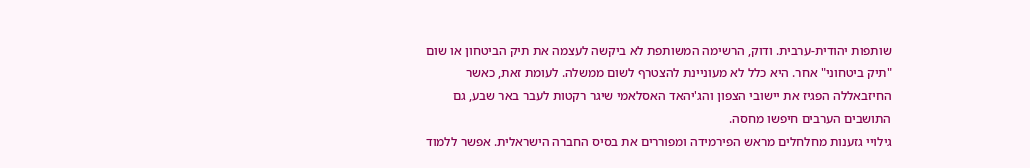שותפות יהודית-ערבית. ודוק, הרשימה המשותפת לא ביקשה לעצמה את תיק הביטחון או שום "תיק ביטחוני" אחר. היא כלל לא מעוניינת להצטרף לשום ממשלה. לעומת זאת, כאשר החיזבאללה הפגיז את יישובי הצפון והג'יהאד האסלאמי שיגר רקטות לעבר באר שבע, גם התושבים הערבים חיפשו מחסה.
גילויי גזענות מחלחלים מראש הפירמידה ומפוררים את בסיס החברה הישראלית. אפשר ללמוד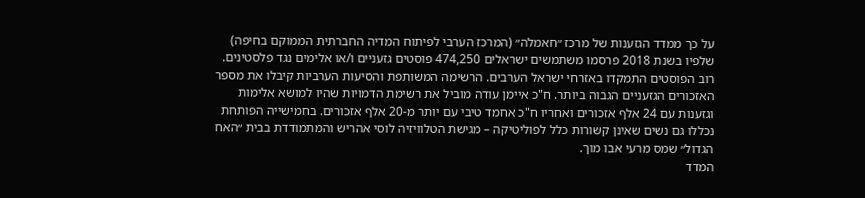על כך ממדד הגזענות של מרכז ״חאמלה״ (המרכז הערבי לפיתוח המדיה החברתית הממוקם בחיפה) שלפיו בשנת 2018 פרסמו משתמשים ישראלים 474,250 פוסטים גזעניים ו/או אלימים נגד פלסטינים. רוב הפוסטים התמקדו באזרחי ישראל הערבים. הרשימה המשותפת והסיעות הערביות קיבלו את מספר האזכורים הגזעניים הגבוה ביותר. ח"כ איימן עודה מוביל את רשימת הדמויות שהיו למושא אלימות וגזענות עם 24 אלף אזכורים ואחריו ח"כ אחמד טיבי עם יותר מ-20 אלף אזכורים. בחמישייה הפותחת נכללו גם נשים שאינן קשורות כלל לפוליטיקה – מגישת הטלוויזיה לוסי אהריש והמתמודדת בבית ״האח הגדול״ שמס מרעי אבו מוך.
המדד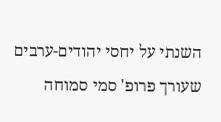השנתי על יחסי יהודים-ערבים שעורך פרופ' סמי סמוחה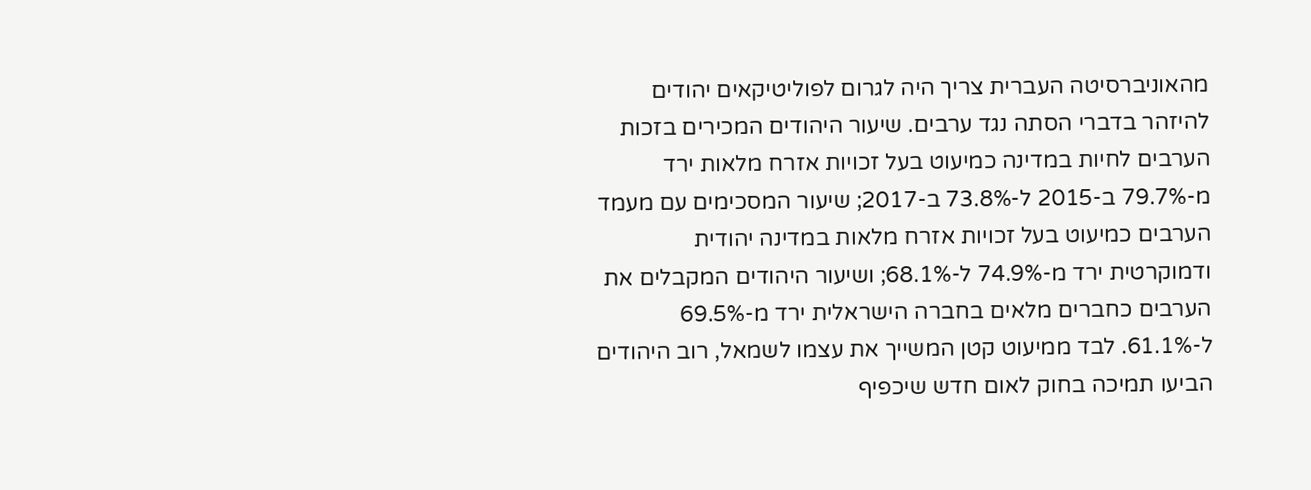מהאוניברסיטה העברית צריך היה לגרום לפוליטיקאים יהודים להיזהר בדברי הסתה נגד ערבים. שיעור היהודים המכירים בזכות הערבים לחיות במדינה כמיעוט בעל זכויות אזרח מלאות ירד מ-79.7% ב-2015 ל-73.8% ב-2017; שיעור המסכימים עם מעמד הערבים כמיעוט בעל זכויות אזרח מלאות במדינה יהודית ודמוקרטית ירד מ-74.9% ל-68.1%; ושיעור היהודים המקבלים את הערבים כחברים מלאים בחברה הישראלית ירד מ-69.5% ל-61.1%. לבד ממיעוט קטן המשייך את עצמו לשמאל, רוב היהודים הביעו תמיכה בחוק לאום חדש שיכפיף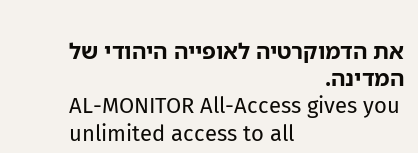את הדמוקרטיה לאופייה היהודי של המדינה.
AL-MONITOR All-Access gives you unlimited access to all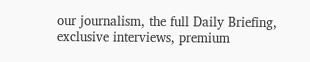our journalism, the full Daily Briefing, exclusive interviews, premium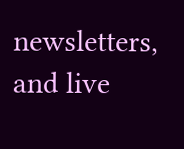newsletters, and live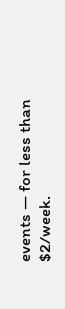events — for less than $2/week.